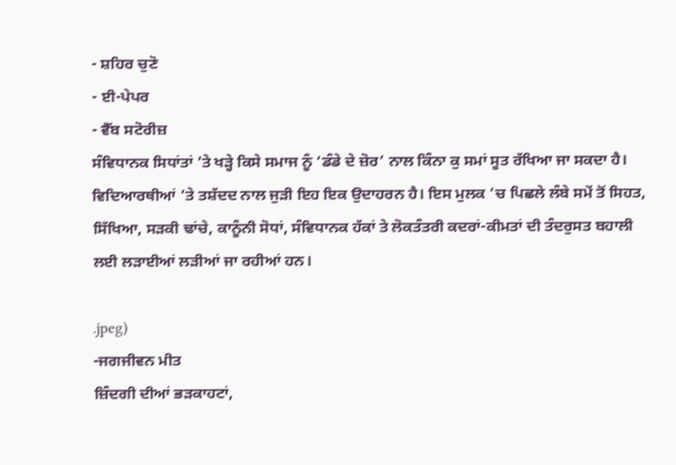- ਸ਼ਹਿਰ ਚੁਣੋ
- ਈ-ਪੇਪਰ
- ਵੈੱਬ ਸਟੋਰੀਜ਼
ਸੰਵਿਧਾਨਕ ਸਿਧਾਂਤਾਂ ’ਤੇ ਖੜ੍ਹੇ ਕਿਸੇ ਸਮਾਜ ਨੂੰ ‘ਡੰਡੇ ਦੇ ਜ਼ੋਰ’ ਨਾਲ ਕਿੰਨਾ ਕੁ ਸਮਾਂ ਸੂਤ ਰੱਖਿਆ ਜਾ ਸਕਦਾ ਹੈ। ਵਿਦਿਆਰਥੀਆਂ ’ਤੇ ਤਸ਼ੱਦਦ ਨਾਲ ਜੁੜੀ ਇਹ ਇਕ ਉਦਾਹਰਨ ਹੈ। ਇਸ ਮੁਲਕ ’ਚ ਪਿਛਲੇ ਲੰਬੇ ਸਮੇਂ ਤੋਂ ਸਿਹਤ, ਸਿੱਖਿਆ, ਸੜਕੀ ਢਾਂਚੇ, ਕਾਨੂੰਨੀ ਸੋਧਾਂ, ਸੰਵਿਧਾਨਕ ਹੱਕਾਂ ਤੇ ਲੋਕਤੰਤਰੀ ਕਦਰਾਂ-ਕੀਮਤਾਂ ਦੀ ਤੰਦਰੁਸਤ ਬਹਾਲੀ ਲਈ ਲੜਾਈਆਂ ਲੜੀਆਂ ਜਾ ਰਹੀਆਂ ਹਨ।

.jpeg)
-ਜਗਜੀਵਨ ਮੀਤ
ਜ਼ਿੰਦਗੀ ਦੀਆਂ ਭੜਕਾਹਟਾਂ,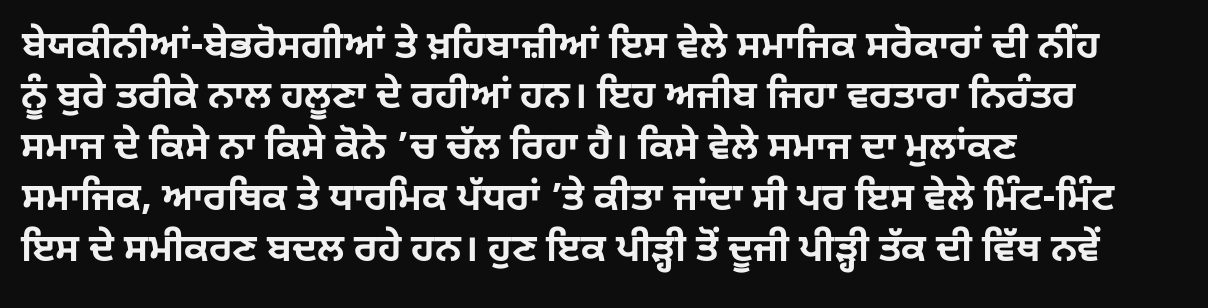ਬੇਯਕੀਨੀਆਂ-ਬੇਭਰੋਸਗੀਆਂ ਤੇ ਖ਼ਹਿਬਾਜ਼ੀਆਂ ਇਸ ਵੇਲੇ ਸਮਾਜਿਕ ਸਰੋਕਾਰਾਂ ਦੀ ਨੀਂਹ ਨੂੰ ਬੁਰੇ ਤਰੀਕੇ ਨਾਲ ਹਲੂਣਾ ਦੇ ਰਹੀਆਂ ਹਨ। ਇਹ ਅਜੀਬ ਜਿਹਾ ਵਰਤਾਰਾ ਨਿਰੰਤਰ ਸਮਾਜ ਦੇ ਕਿਸੇ ਨਾ ਕਿਸੇ ਕੋਨੇ ’ਚ ਚੱਲ ਰਿਹਾ ਹੈ। ਕਿਸੇ ਵੇਲੇ ਸਮਾਜ ਦਾ ਮੁਲਾਂਕਣ ਸਮਾਜਿਕ, ਆਰਥਿਕ ਤੇ ਧਾਰਮਿਕ ਪੱਧਰਾਂ ’ਤੇ ਕੀਤਾ ਜਾਂਦਾ ਸੀ ਪਰ ਇਸ ਵੇਲੇ ਮਿੰਟ-ਮਿੰਟ ਇਸ ਦੇ ਸਮੀਕਰਣ ਬਦਲ ਰਹੇ ਹਨ। ਹੁਣ ਇਕ ਪੀੜ੍ਹੀ ਤੋਂ ਦੂਜੀ ਪੀੜ੍ਹੀ ਤੱਕ ਦੀ ਵਿੱਥ ਨਵੇਂ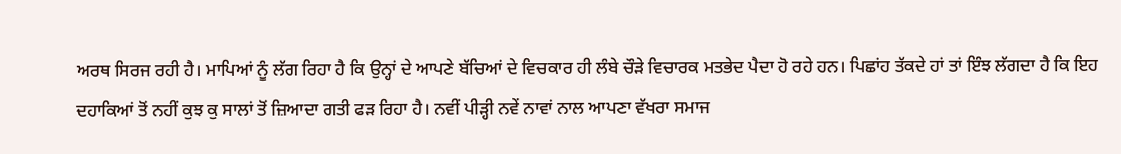ਅਰਥ ਸਿਰਜ ਰਹੀ ਹੈ। ਮਾਪਿਆਂ ਨੂੰ ਲੱਗ ਰਿਹਾ ਹੈ ਕਿ ਉਨ੍ਹਾਂ ਦੇ ਆਪਣੇ ਬੱਚਿਆਂ ਦੇ ਵਿਚਕਾਰ ਹੀ ਲੰਬੇ ਚੌੜੇ ਵਿਚਾਰਕ ਮਤਭੇਦ ਪੈਦਾ ਹੋ ਰਹੇ ਹਨ। ਪਿਛਾਂਹ ਤੱਕਦੇ ਹਾਂ ਤਾਂ ਇੰਝ ਲੱਗਦਾ ਹੈ ਕਿ ਇਹ ਦਹਾਕਿਆਂ ਤੋਂ ਨਹੀਂ ਕੁਝ ਕੁ ਸਾਲਾਂ ਤੋਂ ਜ਼ਿਆਦਾ ਗਤੀ ਫੜ ਰਿਹਾ ਹੈ। ਨਵੀਂ ਪੀੜ੍ਹੀ ਨਵੇਂ ਨਾਵਾਂ ਨਾਲ ਆਪਣਾ ਵੱਖਰਾ ਸਮਾਜ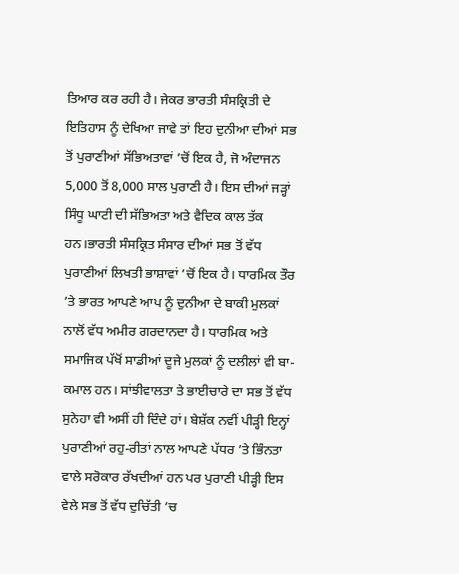ਤਿਆਰ ਕਰ ਰਹੀ ਹੈ। ਜੇਕਰ ਭਾਰਤੀ ਸੰਸਕ੍ਰਿਤੀ ਦੇ ਇਤਿਹਾਸ ਨੂੰ ਦੇਖਿਆ ਜਾਵੇ ਤਾਂ ਇਹ ਦੁਨੀਆ ਦੀਆਂ ਸਭ ਤੋਂ ਪੁਰਾਣੀਆਂ ਸੱਭਿਅਤਾਵਾਂ ’ਚੋਂ ਇਕ ਹੈ, ਜੋ ਅੰਦਾਜਨ 5,000 ਤੋਂ 8,000 ਸਾਲ ਪੁਰਾਣੀ ਹੈ। ਇਸ ਦੀਆਂ ਜੜ੍ਹਾਂ ਸਿੰਧੂ ਘਾਟੀ ਦੀ ਸੱਭਿਅਤਾ ਅਤੇ ਵੈਦਿਕ ਕਾਲ ਤੱਕ ਹਨ।ਭਾਰਤੀ ਸੰਸਕ੍ਰਿਤ ਸੰਸਾਰ ਦੀਆਂ ਸਭ ਤੋਂ ਵੱਧ ਪੁਰਾਣੀਆਂ ਲਿਖਤੀ ਭਾਸ਼ਾਵਾਂ ’ਚੋਂ ਇਕ ਹੈ। ਧਾਰਮਿਕ ਤੌਰ ’ਤੇ ਭਾਰਤ ਆਪਣੇ ਆਪ ਨੂੰ ਦੁਨੀਆ ਦੇ ਬਾਕੀ ਮੁਲਕਾਂ ਨਾਲੋਂ ਵੱਧ ਅਮੀਰ ਗਰਦਾਨਦਾ ਹੈ। ਧਾਰਮਿਕ ਅਤੇ ਸਮਾਜਿਕ ਪੱਖੋਂ ਸਾਡੀਆਂ ਦੂਜੇ ਮੁਲਕਾਂ ਨੂੰ ਦਲੀਲਾਂ ਵੀ ਬਾ-ਕਮਾਲ ਹਨ। ਸਾਂਝੀਵਾਲਤਾ ਤੇ ਭਾਈਚਾਰੇ ਦਾ ਸਭ ਤੋਂ ਵੱਧ ਸੁਨੇਹਾ ਵੀ ਅਸੀਂ ਹੀ ਦਿੰਦੇ ਹਾਂ। ਬੇਸ਼ੱਕ ਨਵੀਂ ਪੀੜ੍ਹੀ ਇਨ੍ਹਾਂ ਪੁਰਾਣੀਆਂ ਰਹੁ-ਰੀਤਾਂ ਨਾਲ ਆਪਣੇ ਪੱਧਰ ’ਤੇ ਭਿੰਨਤਾ ਵਾਲੇ ਸਰੋਕਾਰ ਰੱਖਦੀਆਂ ਹਨ ਪਰ ਪੁਰਾਣੀ ਪੀੜ੍ਹੀ ਇਸ ਵੇਲੇ ਸਭ ਤੋਂ ਵੱਧ ਦੁਚਿੱਤੀ ’ਚ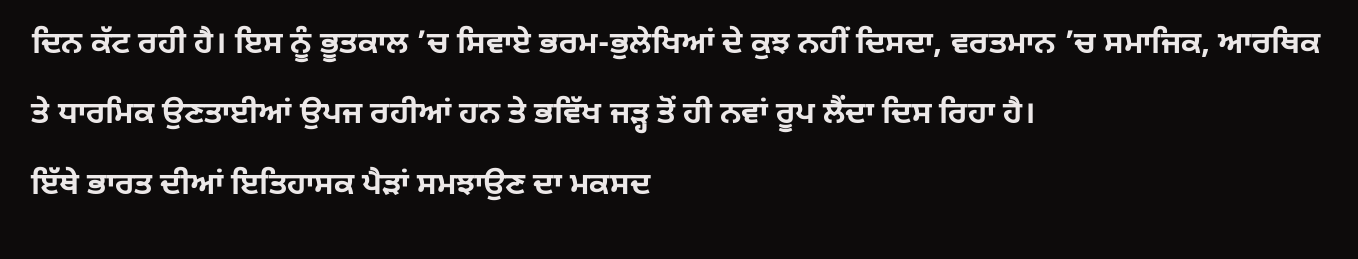ਦਿਨ ਕੱਟ ਰਹੀ ਹੈ। ਇਸ ਨੂੰ ਭੂਤਕਾਲ ’ਚ ਸਿਵਾਏ ਭਰਮ-ਭੁਲੇਖਿਆਂ ਦੇ ਕੁਝ ਨਹੀਂ ਦਿਸਦਾ, ਵਰਤਮਾਨ ’ਚ ਸਮਾਜਿਕ, ਆਰਥਿਕ ਤੇ ਧਾਰਮਿਕ ਉਣਤਾਈਆਂ ਉਪਜ ਰਹੀਆਂ ਹਨ ਤੇ ਭਵਿੱਖ ਜੜ੍ਹ ਤੋਂ ਹੀ ਨਵਾਂ ਰੂਪ ਲੈਂਦਾ ਦਿਸ ਰਿਹਾ ਹੈ।
ਇੱਥੇ ਭਾਰਤ ਦੀਆਂ ਇਤਿਹਾਸਕ ਪੈੜਾਂ ਸਮਝਾਉਣ ਦਾ ਮਕਸਦ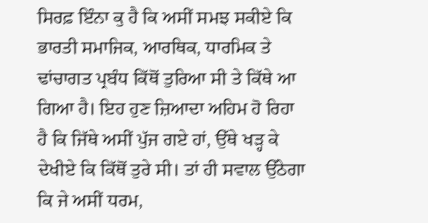ਸਿਰਫ਼ ਇੰਨਾ ਕੁ ਹੈ ਕਿ ਅਸੀਂ ਸਮਝ ਸਕੀਏ ਕਿ ਭਾਰਤੀ ਸਮਾਜਿਕ, ਆਰਥਿਕ, ਧਾਰਮਿਕ ਤੇ ਢਾਂਚਾਗਤ ਪ੍ਰਬੰਧ ਕਿੱਥੋਂ ਤੁਰਿਆ ਸੀ ਤੇ ਕਿੱਥੇ ਆ ਗਿਆ ਹੈ। ਇਹ ਹੁਣ ਜ਼ਿਆਦਾ ਅਹਿਮ ਹੋ ਰਿਹਾ ਹੈ ਕਿ ਜਿੱਥੇ ਅਸੀਂ ਪੁੱਜ ਗਏ ਹਾਂ, ਉੱਥੇ ਖੜ੍ਹ ਕੇ ਦੇਖੀਏ ਕਿ ਕਿੱਥੋਂ ਤੁਰੇ ਸੀ। ਤਾਂ ਹੀ ਸਵਾਲ ਉੱਠੇਗਾ ਕਿ ਜੇ ਅਸੀਂ ਧਰਮ,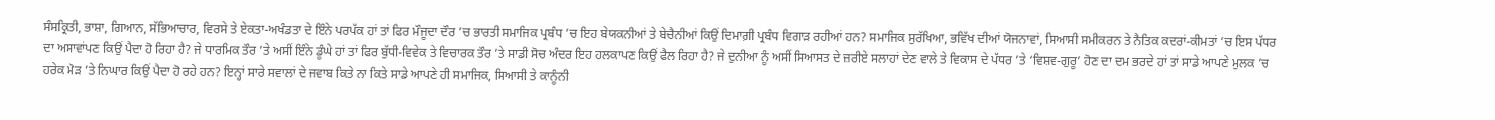ਸੰਸਕ੍ਰਿਤੀ, ਭਾਸ਼ਾ, ਗਿਆਨ, ਸੱਭਿਆਚਾਰ, ਵਿਰਸੇ ਤੇ ਏਕਤਾ-ਅਖੰਡਤਾ ਦੇ ਇੰਨੇ ਪਰਪੱਕ ਹਾਂ ਤਾਂ ਫਿਰ ਮੌਜੂਦਾ ਦੌਰ ’ਚ ਭਾਰਤੀ ਸਮਾਜਿਕ ਪ੍ਰਬੰਧ ’ਚ ਇਹ ਬੇਯਕਨੀਆਂ ਤੇ ਬੇਚੈਨੀਆਂ ਕਿਉਂ ਦਿਮਾਗ਼ੀ ਪ੍ਰਬੰਧ ਵਿਗਾੜ ਰਹੀਆਂ ਹਨ? ਸਮਾਜਿਕ ਸੁਰੱਖਿਆ, ਭਵਿੱਖ ਦੀਆਂ ਯੋਜਨਾਵਾਂ, ਸਿਆਸੀ ਸਮੀਕਰਨ ਤੇ ਨੈਤਿਕ ਕਦਰਾਂ-ਕੀਮਤਾਂ ’ਚ ਇਸ ਪੱਧਰ ਦਾ ਅਸਾਵਾਂਪਣ ਕਿਉਂ ਪੈਦਾ ਹੋ ਰਿਹਾ ਹੈ? ਜੇ ਧਾਰਮਿਕ ਤੌਰ ’ਤੇ ਅਸੀਂ ਇੰਨੇ ਡੂੰਘੇ ਹਾਂ ਤਾਂ ਫਿਰ ਬੁੱਧੀ-ਵਿਵੇਕ ਤੇ ਵਿਚਾਰਕ ਤੌਰ ’ਤੇ ਸਾਡੀ ਸੋਚ ਅੰਦਰ ਇਹ ਹਲਕਾਪਣ ਕਿਉਂ ਫੈਲ ਰਿਹਾ ਹੈ? ਜੇ ਦੁਨੀਆ ਨੂੰ ਅਸੀਂ ਸਿਆਸਤ ਦੇ ਜ਼ਰੀਏ ਸਲਾਹਾਂ ਦੇਣ ਵਾਲੇ ਤੇ ਵਿਕਾਸ ਦੇ ਪੱਧਰ ’ਤੇ ‘ਵਿਸ਼ਵ-ਗੁਰੂ’ ਹੋਣ ਦਾ ਦਮ ਭਰਦੇ ਹਾਂ ਤਾਂ ਸਾਡੇ ਆਪਣੇ ਮੁਲਕ ’ਚ ਹਰੇਕ ਮੋੜ ’ਤੇ ਨਿਘਾਰ ਕਿਉਂ ਪੈਦਾ ਹੋ ਰਹੇ ਹਨ? ਇਨ੍ਹਾਂ ਸਾਰੇ ਸਵਾਲਾਂ ਦੇ ਜਵਾਬ ਕਿਤੇ ਨਾ ਕਿਤੇ ਸਾਡੇ ਆਪਣੇ ਹੀ ਸਮਾਜਿਕ, ਸਿਆਸੀ ਤੇ ਕਾਨੂੰਨੀ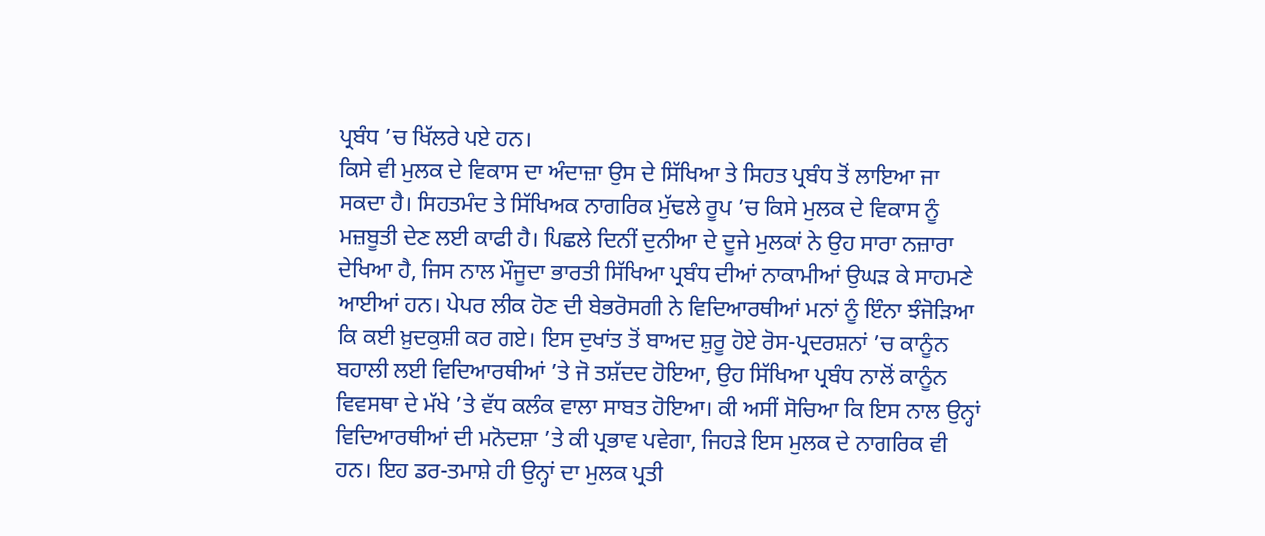ਪ੍ਰਬੰਧ ’ਚ ਖਿੱਲਰੇ ਪਏ ਹਨ।
ਕਿਸੇ ਵੀ ਮੁਲਕ ਦੇ ਵਿਕਾਸ ਦਾ ਅੰਦਾਜ਼ਾ ਉਸ ਦੇ ਸਿੱਖਿਆ ਤੇ ਸਿਹਤ ਪ੍ਰਬੰਧ ਤੋਂ ਲਾਇਆ ਜਾ ਸਕਦਾ ਹੈ। ਸਿਹਤਮੰਦ ਤੇ ਸਿੱਖਿਅਕ ਨਾਗਰਿਕ ਮੁੱਢਲੇ ਰੂਪ ’ਚ ਕਿਸੇ ਮੁਲਕ ਦੇ ਵਿਕਾਸ ਨੂੰ ਮਜ਼ਬੂਤੀ ਦੇਣ ਲਈ ਕਾਫੀ ਹੈ। ਪਿਛਲੇ ਦਿਨੀਂ ਦੁਨੀਆ ਦੇ ਦੂਜੇ ਮੁਲਕਾਂ ਨੇ ਉਹ ਸਾਰਾ ਨਜ਼ਾਰਾ ਦੇਖਿਆ ਹੈ, ਜਿਸ ਨਾਲ ਮੌਜੂਦਾ ਭਾਰਤੀ ਸਿੱਖਿਆ ਪ੍ਰਬੰਧ ਦੀਆਂ ਨਾਕਾਮੀਆਂ ਉਘੜ ਕੇ ਸਾਹਮਣੇ ਆਈਆਂ ਹਨ। ਪੇਪਰ ਲੀਕ ਹੋਣ ਦੀ ਬੇਭਰੋਸਗੀ ਨੇ ਵਿਦਿਆਰਥੀਆਂ ਮਨਾਂ ਨੂੰ ਇੰਨਾ ਝੰਜੋੜਿਆ ਕਿ ਕਈ ਖ਼ੁਦਕੁਸ਼ੀ ਕਰ ਗਏ। ਇਸ ਦੁਖਾਂਤ ਤੋਂ ਬਾਅਦ ਸ਼ੁਰੂ ਹੋਏ ਰੋਸ-ਪ੍ਰਦਰਸ਼ਨਾਂ ’ਚ ਕਾਨੂੰਨ ਬਹਾਲੀ ਲਈ ਵਿਦਿਆਰਥੀਆਂ ’ਤੇ ਜੋ ਤਸ਼ੱਦਦ ਹੋਇਆ, ਉਹ ਸਿੱਖਿਆ ਪ੍ਰਬੰਧ ਨਾਲੋਂ ਕਾਨੂੰਨ ਵਿਵਸਥਾ ਦੇ ਮੱਖੇ ’ਤੇ ਵੱਧ ਕਲੰਕ ਵਾਲਾ ਸਾਬਤ ਹੋਇਆ। ਕੀ ਅਸੀਂ ਸੋਚਿਆ ਕਿ ਇਸ ਨਾਲ ਉਨ੍ਹਾਂ ਵਿਦਿਆਰਥੀਆਂ ਦੀ ਮਨੋਦਸ਼ਾ ’ਤੇ ਕੀ ਪ੍ਰਭਾਵ ਪਵੇਗਾ, ਜਿਹੜੇ ਇਸ ਮੁਲਕ ਦੇ ਨਾਗਰਿਕ ਵੀ ਹਨ। ਇਹ ਡਰ-ਤਮਾਸ਼ੇ ਹੀ ਉਨ੍ਹਾਂ ਦਾ ਮੁਲਕ ਪ੍ਰਤੀ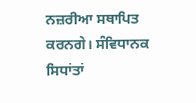ਨਜ਼ਰੀਆ ਸਥਾਪਿਤ ਕਰਨਗੇ। ਸੰਵਿਧਾਨਕ ਸਿਧਾਂਤਾਂ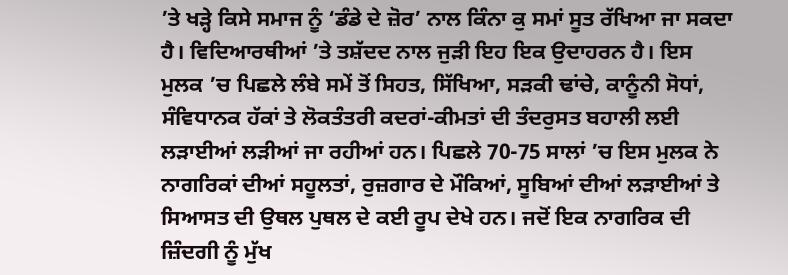’ਤੇ ਖੜ੍ਹੇ ਕਿਸੇ ਸਮਾਜ ਨੂੰ ‘ਡੰਡੇ ਦੇ ਜ਼ੋਰ’ ਨਾਲ ਕਿੰਨਾ ਕੁ ਸਮਾਂ ਸੂਤ ਰੱਖਿਆ ਜਾ ਸਕਦਾ ਹੈ। ਵਿਦਿਆਰਥੀਆਂ ’ਤੇ ਤਸ਼ੱਦਦ ਨਾਲ ਜੁੜੀ ਇਹ ਇਕ ਉਦਾਹਰਨ ਹੈ। ਇਸ ਮੁਲਕ ’ਚ ਪਿਛਲੇ ਲੰਬੇ ਸਮੇਂ ਤੋਂ ਸਿਹਤ, ਸਿੱਖਿਆ, ਸੜਕੀ ਢਾਂਚੇ, ਕਾਨੂੰਨੀ ਸੋਧਾਂ, ਸੰਵਿਧਾਨਕ ਹੱਕਾਂ ਤੇ ਲੋਕਤੰਤਰੀ ਕਦਰਾਂ-ਕੀਮਤਾਂ ਦੀ ਤੰਦਰੁਸਤ ਬਹਾਲੀ ਲਈ ਲੜਾਈਆਂ ਲੜੀਆਂ ਜਾ ਰਹੀਆਂ ਹਨ। ਪਿਛਲੇ 70-75 ਸਾਲਾਂ ’ਚ ਇਸ ਮੁਲਕ ਨੇ ਨਾਗਰਿਕਾਂ ਦੀਆਂ ਸਹੂਲਤਾਂ, ਰੁਜ਼ਗਾਰ ਦੇ ਮੌਕਿਆਂ, ਸੂਬਿਆਂ ਦੀਆਂ ਲੜਾਈਆਂ ਤੇ ਸਿਆਸਤ ਦੀ ਉਥਲ ਪੁਥਲ ਦੇ ਕਈ ਰੂਪ ਦੇਖੇ ਹਨ। ਜਦੋਂ ਇਕ ਨਾਗਰਿਕ ਦੀ ਜ਼ਿੰਦਗੀ ਨੂੰ ਮੁੱਖ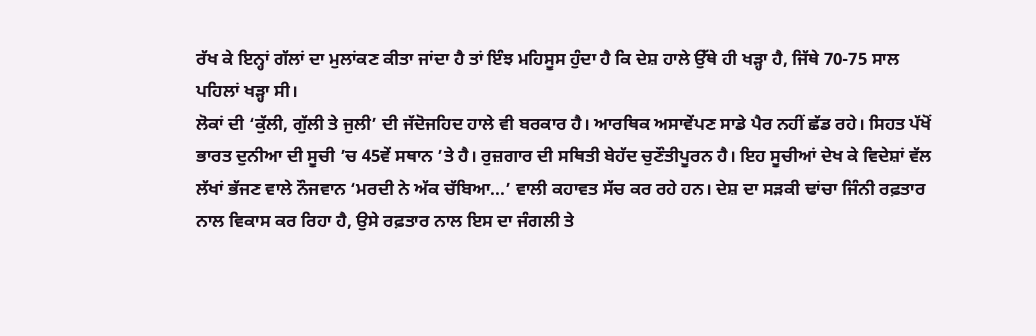ਰੱਖ ਕੇ ਇਨ੍ਹਾਂ ਗੱਲਾਂ ਦਾ ਮੁਲਾਂਕਣ ਕੀਤਾ ਜਾਂਦਾ ਹੈ ਤਾਂ ਇੰਝ ਮਹਿਸੂਸ ਹੁੰਦਾ ਹੈ ਕਿ ਦੇਸ਼ ਹਾਲੇ ਉੱਥੇ ਹੀ ਖੜ੍ਹਾ ਹੈ, ਜਿੱਥੇ 70-75 ਸਾਲ ਪਹਿਲਾਂ ਖੜ੍ਹਾ ਸੀ।
ਲੋਕਾਂ ਦੀ ‘ਕੁੱਲੀ, ਗੁੱਲੀ ਤੇ ਜੁਲੀ’ ਦੀ ਜੱਦੋਜਹਿਦ ਹਾਲੇ ਵੀ ਬਰਕਾਰ ਹੈ। ਆਰਥਿਕ ਅਸਾਵੇਂਪਣ ਸਾਡੇ ਪੈਰ ਨਹੀਂ ਛੱਡ ਰਹੇ। ਸਿਹਤ ਪੱਖੋਂ ਭਾਰਤ ਦੁਨੀਆ ਦੀ ਸੂਚੀ ’ਚ 45ਵੇਂ ਸਥਾਨ ’ਤੇ ਹੈ। ਰੁਜ਼ਗਾਰ ਦੀ ਸਥਿਤੀ ਬੇਹੱਦ ਚੁਣੌਤੀਪੂਰਨ ਹੈ। ਇਹ ਸੂਚੀਆਂ ਦੇਖ ਕੇ ਵਿਦੇਸ਼ਾਂ ਵੱਲ ਲੱਖਾਂ ਭੱਜਣ ਵਾਲੇ ਨੌਜਵਾਨ ‘ਮਰਦੀ ਨੇ ਅੱਕ ਚੱਬਿਆ...’ ਵਾਲੀ ਕਹਾਵਤ ਸੱਚ ਕਰ ਰਹੇ ਹਨ। ਦੇਸ਼ ਦਾ ਸੜਕੀ ਢਾਂਚਾ ਜਿੰਨੀ ਰਫ਼ਤਾਰ ਨਾਲ ਵਿਕਾਸ ਕਰ ਰਿਹਾ ਹੈ, ਉਸੇ ਰਫ਼ਤਾਰ ਨਾਲ ਇਸ ਦਾ ਜੰਗਲੀ ਤੇ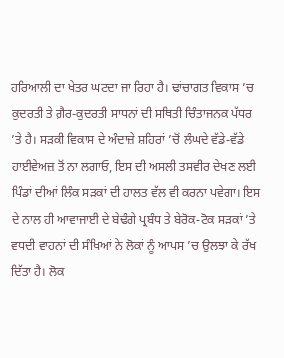ਹਰਿਆਲੀ ਦਾ ਖੇਤਰ ਘਟਦਾ ਜਾ ਰਿਹਾ ਹੈ। ਢਾਂਚਾਗਤ ਵਿਕਾਸ ’ਚ ਕੁਦਰਤੀ ਤੇ ਗ਼ੈਰ-ਕੁਦਰਤੀ ਸਾਧਨਾਂ ਦੀ ਸਥਿਤੀ ਚਿੰਤਾਜਨਕ ਪੱਧਰ ’ਤੇ ਹੈ। ਸੜਕੀ ਵਿਕਾਸ ਦੇ ਅੰਦਾਜ਼ੇ ਸ਼ਹਿਰਾਂ ’ਚੋਂ ਲੰਘਦੇ ਵੱਡੇ-ਵੱਡੇ ਹਾਈਵੇਅਜ਼ ਤੋਂ ਨਾ ਲਗਾਓ, ਇਸ ਦੀ ਅਸਲੀ ਤਸਵੀਰ ਦੇਖਣ ਲਈ ਪਿੰਡਾਂ ਦੀਆਂ ਲਿੰਕ ਸੜਕਾਂ ਦੀ ਹਾਲਤ ਵੱਲ ਵੀ ਕਰਨਾ ਪਵੇਗਾ। ਇਸ ਦੇ ਨਾਲ ਹੀ ਆਵਾਜਾਈ ਦੇ ਬੇਢੰਗੇ ਪ੍ਰਬੰਧ ਤੇ ਬੇਰੋਕ-ਟੋਕ ਸੜਕਾਂ ’ਤੇ ਵਧਦੀ ਵਾਹਨਾਂ ਦੀ ਸੰਖਿਆਂ ਨੇ ਲੋਕਾਂ ਨੂੰ ਆਪਸ ’ਚ ਉਲਝਾ ਕੇ ਰੱਖ ਦਿੱਤਾ ਹੈ। ਲੋਕ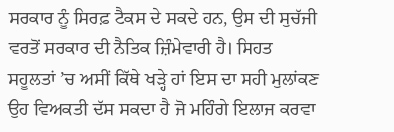ਸਰਕਾਰ ਨੂੰ ਸਿਰਫ਼ ਟੈਕਸ ਦੇ ਸਕਦੇ ਹਨ, ਉਸ ਦੀ ਸੁਚੱਜੀ ਵਰਤੋਂ ਸਰਕਾਰ ਦੀ ਨੈਤਿਕ ਜ਼ਿੰਮੇਵਾਰੀ ਹੈ। ਸਿਹਤ ਸਹੂਲਤਾਂ ’ਚ ਅਸੀਂ ਕਿੱਥੇ ਖੜ੍ਹੇ ਹਾਂ ਇਸ ਦਾ ਸਹੀ ਮੁਲਾਂਕਣ ਉਹ ਵਿਅਕਤੀ ਦੱਸ ਸਕਦਾ ਹੈ ਜੋ ਮਹਿੰਗੇ ਇਲਾਜ ਕਰਵਾ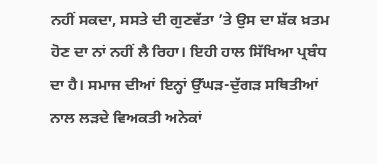ਨਹੀਂ ਸਕਦਾ, ਸਸਤੇ ਦੀ ਗੁਣਵੱਤਾ ’ਤੇ ਉਸ ਦਾ ਸ਼ੱਕ ਖ਼ਤਮ ਹੋਣ ਦਾ ਨਾਂ ਨਹੀਂ ਲੈ ਰਿਹਾ। ਇਹੀ ਹਾਲ ਸਿੱਖਿਆ ਪ੍ਰਬੰਧ ਦਾ ਹੈ। ਸਮਾਜ ਦੀਆਂ ਇਨ੍ਹਾਂ ਉੱਘੜ-ਦੁੱਗੜ ਸਥਿਤੀਆਂ ਨਾਲ ਲੜਦੇ ਵਿਅਕਤੀ ਅਨੇਕਾਂ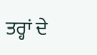ਤਰ੍ਹਾਂ ਦੇ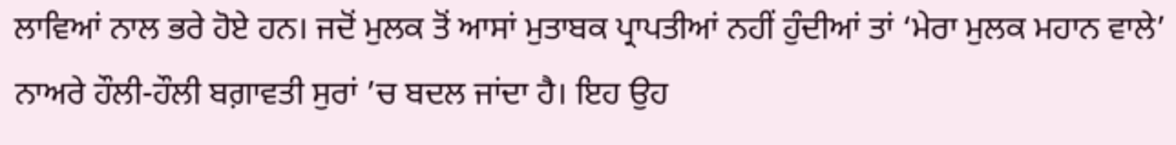ਲਾਵਿਆਂ ਨਾਲ ਭਰੇ ਹੋਏ ਹਨ। ਜਦੋਂ ਮੁਲਕ ਤੋਂ ਆਸਾਂ ਮੁਤਾਬਕ ਪ੍ਰਾਪਤੀਆਂ ਨਹੀਂ ਹੁੰਦੀਆਂ ਤਾਂ ‘ਮੇਰਾ ਮੁਲਕ ਮਹਾਨ ਵਾਲੇ’ ਨਾਅਰੇ ਹੌਲੀ-ਹੌਲੀ ਬਗ਼ਾਵਤੀ ਸੁਰਾਂ ’ਚ ਬਦਲ ਜਾਂਦਾ ਹੈ। ਇਹ ਉਹ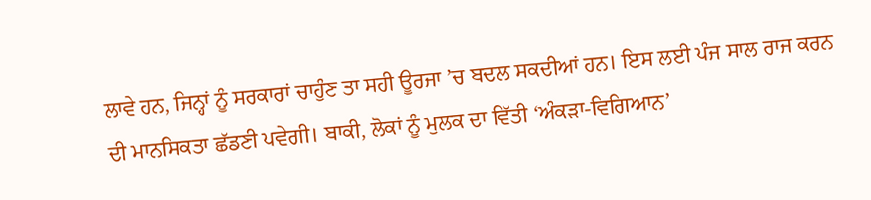ਲਾਵੇ ਹਨ, ਜਿਨ੍ਹਾਂ ਨੂੰ ਸਰਕਾਰਾਂ ਚਾਹੁੰਣ ਤਾ ਸਹੀ ਊਰਜਾ ’ਚ ਬਦਲ ਸਕਦੀਆਂ ਹਨ। ਇਸ ਲਈ ਪੰਜ ਸਾਲ ਰਾਜ ਕਰਨ ਦੀ ਮਾਨਸਿਕਤਾ ਛੱਡਣੀ ਪਵੇਗੀ। ਬਾਕੀ, ਲੋਕਾਂ ਨੂੰ ਮੁਲਕ ਦਾ ਵਿੱਤੀ ‘ਅੰਕੜਾ-ਵਿਗਿਆਨ’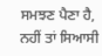ਸਮਝਣ ਪੈਣਾ ਹੈ, ਨਹੀਂ ਤਾਂ ਸਿਆਸੀ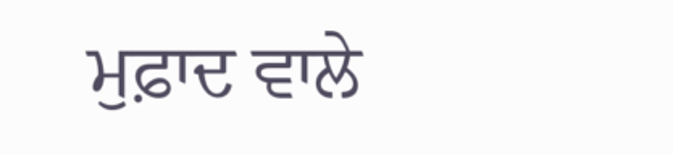ਮੁਫ਼ਾਦ ਵਾਲੇ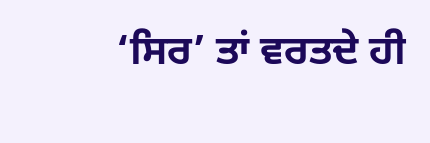‘ਸਿਰ’ ਤਾਂ ਵਰਤਦੇ ਹੀ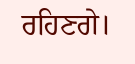ਰਹਿਣਗੇ।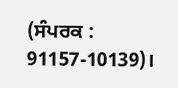(ਸੰਪਰਕ : 91157-10139)।